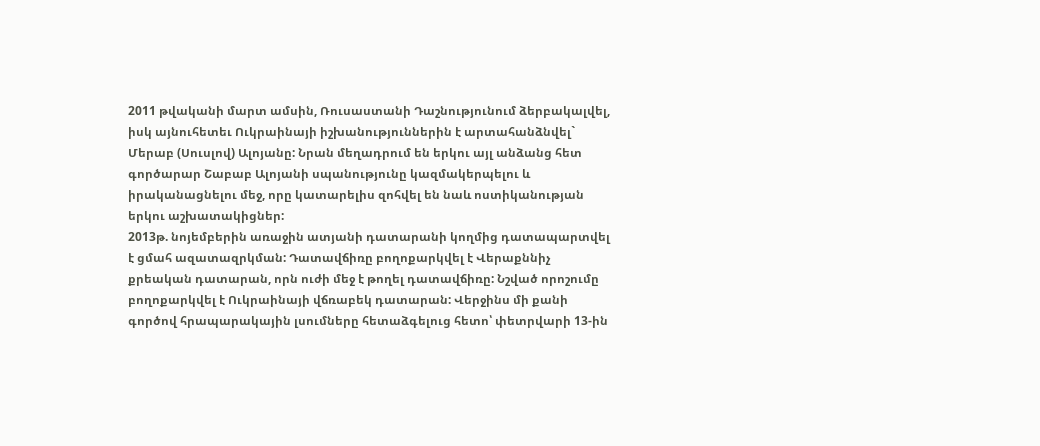2011 թվականի մարտ ամսին, Ռուսաստանի Դաշնությունում ձերբակալվել, իսկ այնուհետեւ Ուկրաինայի իշխանություններին է արտահանձնվել` Մերաբ (Սուսլով) Ալոյանը: Նրան մեղադրում են երկու այլ անձանց հետ գործարար Շաբաբ Ալոյանի սպանությունը կազմակերպելու և իրականացնելու մեջ, որը կատարելիս զոհվել են նաև ոստիկանության երկու աշխատակիցներ:
2013թ. նոյեմբերին առաջին ատյանի դատարանի կողմից դատապարտվել է ցմահ ազատազրկման: Դատավճիռը բողոքարկվել է Վերաքննիչ քրեական դատարան, որն ուժի մեջ է թողել դատավճիռը: Նշված որոշումը բողոքարկվել է Ուկրաինայի վճռաբեկ դատարան: Վերջինս մի քանի գործով հրապարակային լսումները հետաձգելուց հետո՝ փետրվարի 13-ին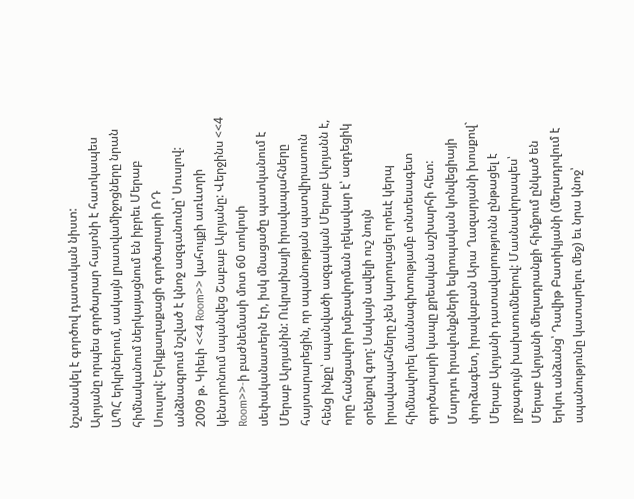նշանակել է գործով դատական նիստ:
Ալոյանը որպես գործարար հայտնի է հատկապես ԱՊՀ երկրներում, սակայն լրատվամիջոցները նրան հիմնականում ներկայացնում են իբրեւ Մերաբ Սուսլով: Երկքաղաքացի գործարարի ՌԴ անձնագրում նշված է կնոջ ազգանունը՝ Սուսլով:
2009 թ. Կիեւի <<4 Room>> կահույքի առևտրի կենտրոնում սպանվեց Շաբաբ Ալոյանը: Վերջինս <<4 Room>>-ի բաժնեմասի մոտ 60 տոկոսի սեփականատերն էր, իսկ մնացածը պատկանում է Մերաբ Ալոյանին: Ուկրաինայի իրավապահները հայտարարեցին, որ սպանության պատվիրատուն հենց ինքը՝ սպանվածի ազգական Մերաբ Ալոյանն է, որը հանցավոր խմբավորման ղեկավար է՝ ազդեցիկ օրենքով գող: Սակայն ավելի ուշ նույն իրավապահները չեն կարողացել որեւէ կերպ հիմնավորել մասնագիտությամբ տնտեսագետ գործարարի կապը քրեական աշխարհի հետ:
Մարդու իրավունքների եվրոպական կոնվեցիայի փորձագետ, իրավաբան Արա Ղազարյանի խոսքով` Մերաբ Ալոյանի դատավարությունն ընթացել է լրջագույն խախտումներով: Մասնավորապես՝ Մերաբ Ալոյանի մեղադրանքի հիմքում ընկած են երկու անձանց՝ Դավիթ Բատիկյանի (մեղադրվում է սպանությունը կատարելու մեջ) եւ նրա կնոջ՝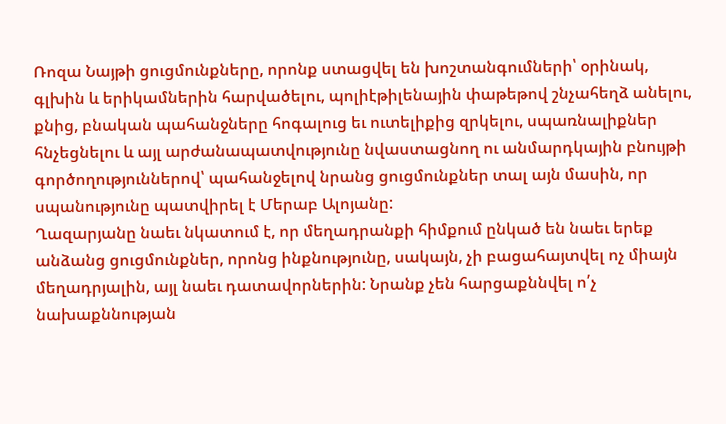Ռոզա Նայթի ցուցմունքները, որոնք ստացվել են խոշտանգումների՝ օրինակ, գլխին և երիկամներին հարվածելու, պոլիէթիլենային փաթեթով շնչահեղձ անելու, քնից, բնական պահանջները հոգալուց եւ ուտելիքից զրկելու, սպառնալիքներ հնչեցնելու և այլ արժանապատվությունը նվաստացնող ու անմարդկային բնույթի գործողություններով՝ պահանջելով նրանց ցուցմունքներ տալ այն մասին, որ սպանությունը պատվիրել է Մերաբ Ալոյանը:
Ղազարյանը նաեւ նկատում է, որ մեղադրանքի հիմքում ընկած են նաեւ երեք անձանց ցուցմունքներ, որոնց ինքնությունը, սակայն, չի բացահայտվել ոչ միայն մեղադրյալին, այլ նաեւ դատավորներին: Նրանք չեն հարցաքննվել ո՛չ նախաքննության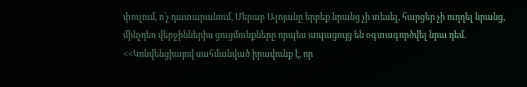փուլում, ո՛չ դատարանում, Մերաբ Ալոյանը երբեք նրանց չի տեսել, հարցեր չի ուղղել նրանց, մինչդեռ վերջիններիս ցուցմունքները որպես ապացույց են օգտագործվել նրա դեմ. <<Կոնվենցիայով սահմանված իրավունք է, որ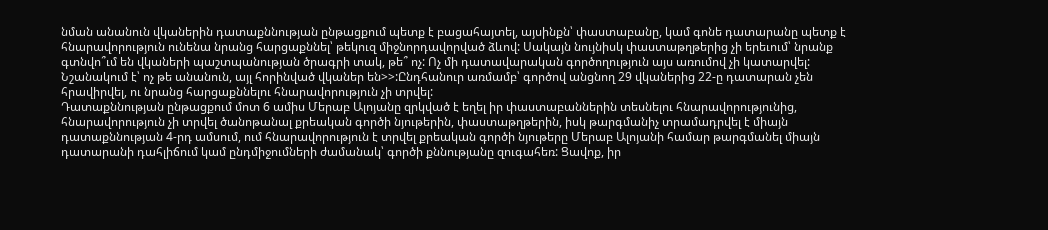նման անանուն վկաներին դատաքննության ընթացքում պետք է բացահայտել, այսինքն՝ փաստաբանը, կամ գոնե դատարանը պետք է հնարավորություն ունենա նրանց հարցաքննել՝ թեկուզ միջնորդավորված ձևով: Սակայն նույնիսկ փաստաթղթերից չի երեւում՝ նրանք գտնվո՞ւմ են վկաների պաշտպանության ծրագրի տակ, թե՞ ոչ: Ոչ մի դատավարական գործողություն այս առումով չի կատարվել: Նշանակում է՝ ոչ թե անանուն, այլ հորինված վկաներ են>>:Ընդհանուր առմամբ՝ գործով անցնող 29 վկաներից 22-ը դատարան չեն հրավիրվել, ու նրանց հարցաքննելու հնարավորություն չի տրվել:
Դատաքննության ընթացքում մոտ 6 ամիս Մերաբ Ալոյանը զրկված է եղել իր փաստաբաններին տեսնելու հնարավորությունից, հնարավորություն չի տրվել ծանոթանալ քրեական գործի նյութերին, փաստաթղթերին, իսկ թարգմանիչ տրամադրվել է միայն դատաքննության 4-րդ ամսում, ում հնարավորություն է տրվել քրեական գործի նյութերը Մերաբ Ալոյանի համար թարգմանել միայն դատարանի դահլիճում կամ ընդմիջումների ժամանակ՝ գործի քննությանը զուգահեռ: Ցավոք, իր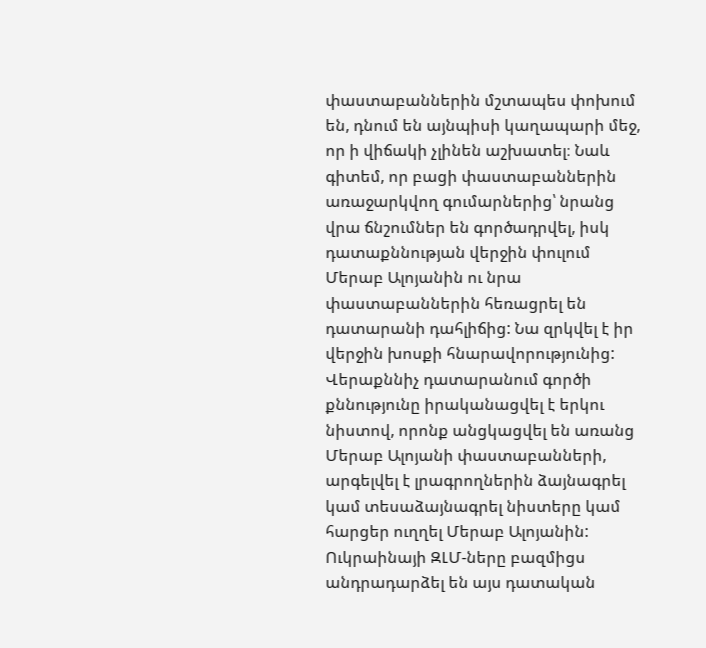փաստաբաններին մշտապես փոխում են, դնում են այնպիսի կաղապարի մեջ, որ ի վիճակի չլինեն աշխատել։ Նաև գիտեմ, որ բացի փաստաբաններին առաջարկվող գումարներից՝ նրանց վրա ճնշումներ են գործադրվել, իսկ դատաքննության վերջին փուլում Մերաբ Ալոյանին ու նրա փաստաբաններին հեռացրել են դատարանի դահլիճից: Նա զրկվել է իր վերջին խոսքի հնարավորությունից: Վերաքննիչ դատարանում գործի քննությունը իրականացվել է երկու նիստով, որոնք անցկացվել են առանց Մերաբ Ալոյանի փաստաբանների, արգելվել է լրագրողներին ձայնագրել կամ տեսաձայնագրել նիստերը կամ հարցեր ուղղել Մերաբ Ալոյանին:
Ուկրաինայի ԶԼՄ-ները բազմիցս անդրադարձել են այս դատական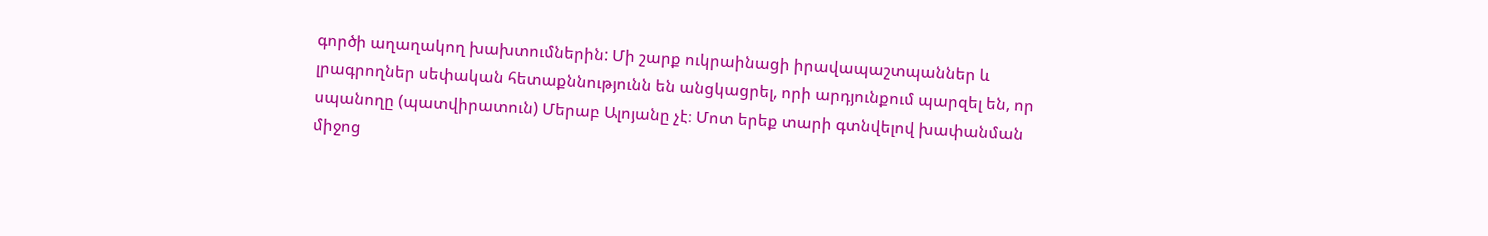գործի աղաղակող խախտումներին: Մի շարք ուկրաինացի իրավապաշտպաններ և լրագրողներ սեփական հետաքննությունն են անցկացրել, որի արդյունքում պարզել են, որ սպանողը (պատվիրատուն) Մերաբ Ալոյանը չէ։ Մոտ երեք տարի գտնվելով խափանման միջոց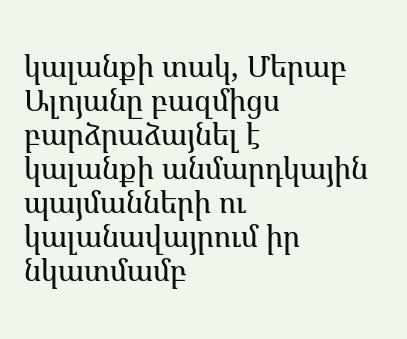կալանքի տակ, Մերաբ Ալոյանը բազմիցս բարձրաձայնել է կալանքի անմարդկային պայմանների ու կալանավայրում իր նկատմամբ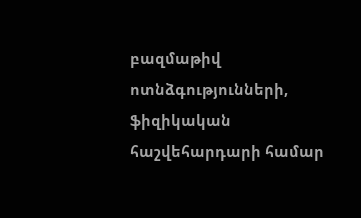բազմաթիվ ոտնձգությունների, ֆիզիկական հաշվեհարդարի համար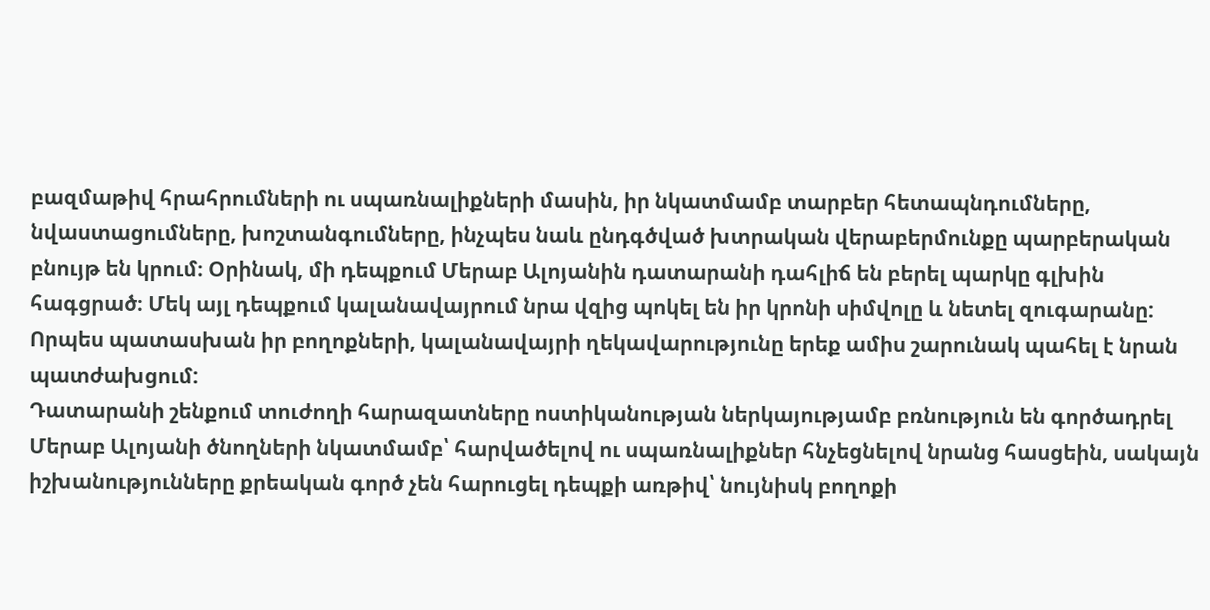բազմաթիվ հրահրումների ու սպառնալիքների մասին, իր նկատմամբ տարբեր հետապնդումները, նվաստացումները, խոշտանգումները, ինչպես նաև ընդգծված խտրական վերաբերմունքը պարբերական բնույթ են կրում։ Օրինակ, մի դեպքում Մերաբ Ալոյանին դատարանի դահլիճ են բերել պարկը գլխին հագցրած։ Մեկ այլ դեպքում կալանավայրում նրա վզից պոկել են իր կրոնի սիմվոլը և նետել զուգարանը: Որպես պատասխան իր բողոքների, կալանավայրի ղեկավարությունը երեք ամիս շարունակ պահել է նրան պատժախցում:
Դատարանի շենքում տուժողի հարազատները ոստիկանության ներկայությամբ բռնություն են գործադրել Մերաբ Ալոյանի ծնողների նկատմամբ՝ հարվածելով ու սպառնալիքներ հնչեցնելով նրանց հասցեին, սակայն իշխանությունները քրեական գործ չեն հարուցել դեպքի առթիվ՝ նույնիսկ բողոքի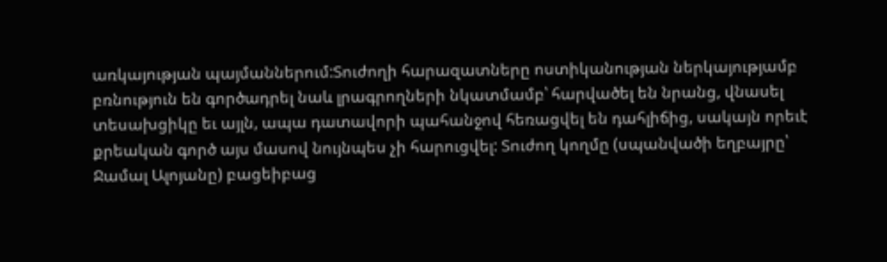առկայության պայմաններում:Տուժողի հարազատները ոստիկանության ներկայությամբ բռնություն են գործադրել նաև լրագրողների նկատմամբ՝ հարվածել են նրանց, վնասել տեսախցիկը եւ այլն, ապա դատավորի պահանջով հեռացվել են դահլիճից, սակայն որեւէ քրեական գործ այս մասով նույնպես չի հարուցվել: Տուժող կողմը (սպանվածի եղբայրը՝ Ջամալ Ալոյանը) բացեիբաց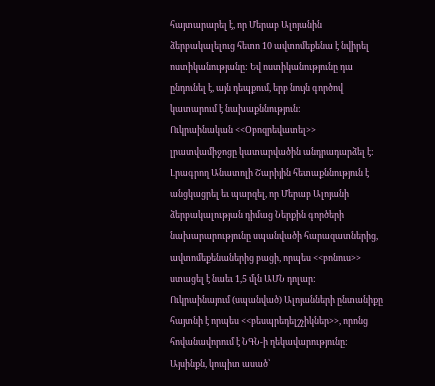հայտարարել է, որ Մերաբ Ալոյանին ձերբակալելուց հետո 10 ավտոմեքենա է նվիրել ոստիկանությանը: Եվ ոստիկանությունը դա ընդունել է, այն դեպքում, երբ նույն գործով կատարում է նախաքննություն:
Ուկրաինական <<Օբոզրեվատել>> լրատվամիջոցը կատարվածին անդրադարձել է: Լրագրող Անատոլի Շարիյին հետաքննություն է անցկացրել եւ պարզել, որ Մերաբ Ալոյանի ձերբակալության դիմաց Ներքին գործերի նախարարությունը սպանվածի հարազատներից, ավտոմեքենաներից բացի, որպես <<բոնուս>> ստացել է նաեւ 1,5 մլն ԱՄՆ դոլար:
Ուկրաինայում (սպանված) Ալոյանների ընտանիքը հայտնի է որպես <<բեսպրեդելշչիկներ>>, որոնց հովանավորում է ՆԳՆ-ի ղեկավարությունը: Այսինքն, կոպիտ ասած՝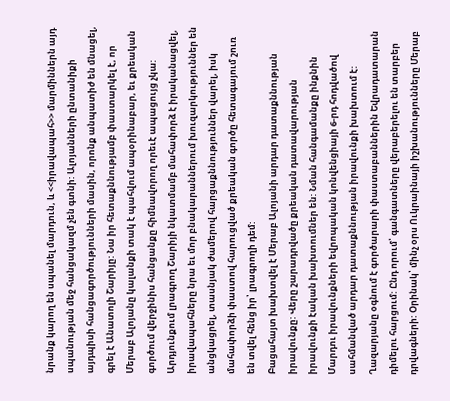նրանք կարող են սպանել մարդուն, և <<իրավապահ>> մարմիններն այդ սպանության մեջ հանցակազմ չեն գտնի: Ալոյանների ընտանիքի այդպիսի հանցագործությունների մասին, որոնք անպատիժ են մնացել, գրել է Անատոլի Շարիյը: Նա իր հետաքննությամբ փաստարկել է, որ Մերաբ Ալոյանը կալանքի տակ է պահվում ապօրինաբար, եւ քրեական գործում վերջինիս հանցանքը հիմնավորող որեւէ ապացույց չկա: Արդյունքում լրագրող Շարիյի նկատմամբ մահափորձ է իրականացվել, իրավապահները նրա եւ մոր բնակարաններում խուզարկություններ են անցկացրել, տասնյակ ժամերով հարցաքննություններ վարել, իսկ մահափորձի փաստով հարուցված քրեական գործը հետագայում շուռ են տվել հենց իր՝ լրագրողի դեմ:
Բացահայտ խախտվել է Մերաբ Ալոյանի արդար դատաքննության իրավունքը: Վերը շարադրվածը քրեական դատավարության իրավունքի էական խախտումներ են: Նման հանգամանքը ինքնին Մարդու իրավունքների եվրոպական կոնվենցիայի 6-րդ հոդվածով սահմանված արդար դատաքննության իրավունքի խախտում է:
Ղազարյանը օգնում է գործարարի փաստաբաններին Եվրադատարան դիմելու հարցում: Ընդ որում՝ գանգատները վերաբերելու են տարբեր դրվագների: Օրինակ՝ մինչ օրս Ուկրաինայի իշխանությունները Մերաբ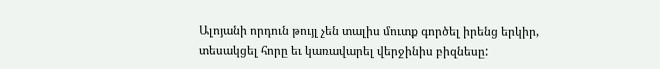Ալոյանի որդուն թույլ չեն տալիս մուտք գործել իրենց երկիր, տեսակցել հորը եւ կառավարել վերջինիս բիզնեսը: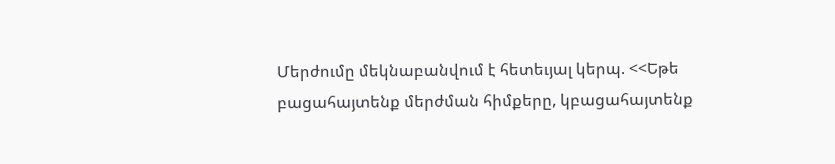Մերժումը մեկնաբանվում է հետեւյալ կերպ. <<Եթե բացահայտենք մերժման հիմքերը, կբացահայտենք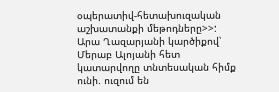օպերատիվ-հետախուզական աշխատանքի մեթոդները>>:
Արա Ղազարյանի կարծիքով՝ Մերաբ Ալոյանի հետ կատարվողը տնտեսական հիմք ունի. ուզում են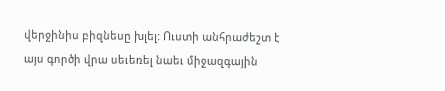վերջինիս բիզնեսը խլել: Ուստի անհրաժեշտ է այս գործի վրա սեւեռել նաեւ միջազգային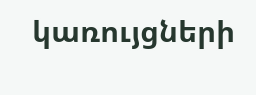կառույցների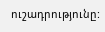ուշադրությունը: